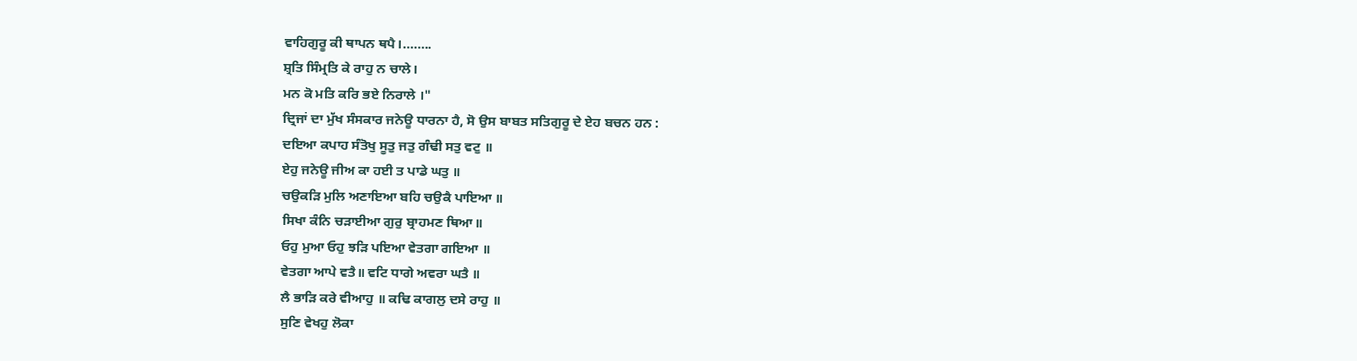ਵਾਹਿਗੁਰੂ ਕੀ ਥਾਪਨ ਥਪੈ।……..
ਸ਼੍ਰਤਿ ਸਿੰਮ੍ਰਤਿ ਕੇ ਰਾਹੁ ਨ ਚਾਲੇ।
ਮਨ ਕੋ ਮਤਿ ਕਰਿ ਭਏ ਨਿਰਾਲੇ ।"
ਦ੍ਰਿਜਾਂ ਦਾ ਮੁੱਖ ਸੰਸਕਾਰ ਜਨੇਊ ਧਾਰਨਾ ਹੈ, ਸੋ ਉਸ ਬਾਬਤ ਸਤਿਗੁਰੂ ਦੇ ਏਹ ਬਚਨ ਹਨ :
ਦਇਆ ਕਪਾਹ ਸੰਤੋਖੁ ਸੂਤੁ ਜਤੁ ਗੰਢੀ ਸਤੁ ਵਟੁ ॥
ਏਹੁ ਜਨੇਊ ਜੀਅ ਕਾ ਹਈ ਤ ਪਾਡੇ ਘਤੁ ॥
ਚਉਕੜਿ ਮੁਲਿ ਅਣਾਇਆ ਬਹਿ ਚਉਕੈ ਪਾਇਆ ॥
ਸਿਖਾ ਕੰਨਿ ਚੜਾਈਆ ਗੁਰੁ ਬ੍ਰਾਹਮਣ ਥਿਆ॥
ਓਹੁ ਮੁਆ ਓਹੁ ਝੜਿ ਪਇਆ ਵੇਤਗਾ ਗਇਆ ॥
ਵੇਤਗਾ ਆਪੇ ਵਤੈ॥ ਵਟਿ ਧਾਗੇ ਅਵਰਾ ਘਤੈ ॥
ਲੈ ਭਾੜਿ ਕਰੇ ਵੀਆਹੁ ॥ ਕਢਿ ਕਾਗਲੁ ਦਸੇ ਰਾਹੁ ॥
ਸੁਣਿ ਵੇਖਹੁ ਲੋਕਾ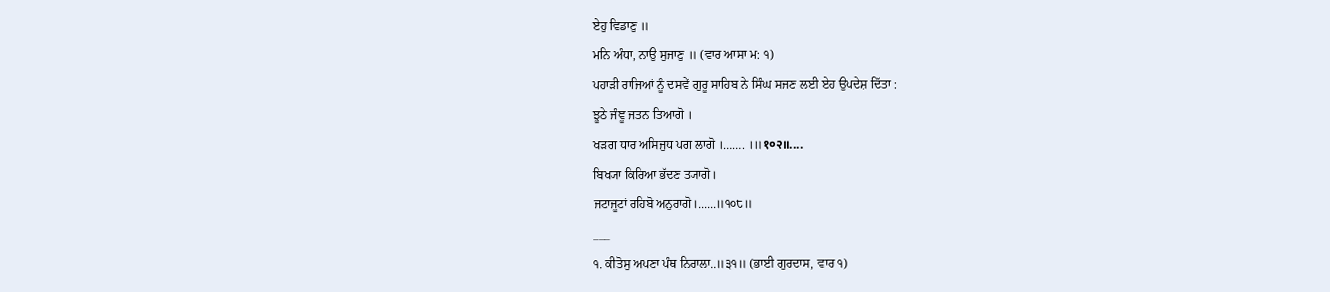ਏਹੁ ਵਿਡਾਣੁ ॥
ਮਨਿ ਅੰਧਾ, ਨਾਉ ਸੁਜਾਣੁ ॥ (ਵਾਰ ਆਸਾ ਮ: ੧)
ਪਹਾੜੀ ਰਾਜਿਆਂ ਨੂੰ ਦਸਵੇਂ ਗੁਰੂ ਸਾਹਿਬ ਨੇ ਸਿੰਘ ਸਜਣ ਲਈ ਏਹ ਉਪਦੇਸ਼ ਦਿੱਤਾ :
ਝੂਠੇ ਜੰਞੂ ਜਤਨ ਤਿਆਗੋ ।
ਖੜਗ ਧਾਰ ਅਸਿਜੁਧ ਪਗ ਲਾਗੋ ।……. ।॥१०२॥....
ਬਿਖ੍ਯਾ ਕਿਰਿਆ ਭੱਦਣ ਤ੍ਯਾਗੋ।
ਜਟਾਜੂਟਾਂ ਰਹਿਬੋ ਅਨੁਰਾਗੋ।......॥੧੦੮॥
___
੧. ਕੀਤੋਸੁ ਅਪਣਾ ਪੰਥ ਨਿਰਾਲਾ..॥੩੧॥ (ਭਾਈ ਗੁਰਦਾਸ, ਵਾਰ ੧)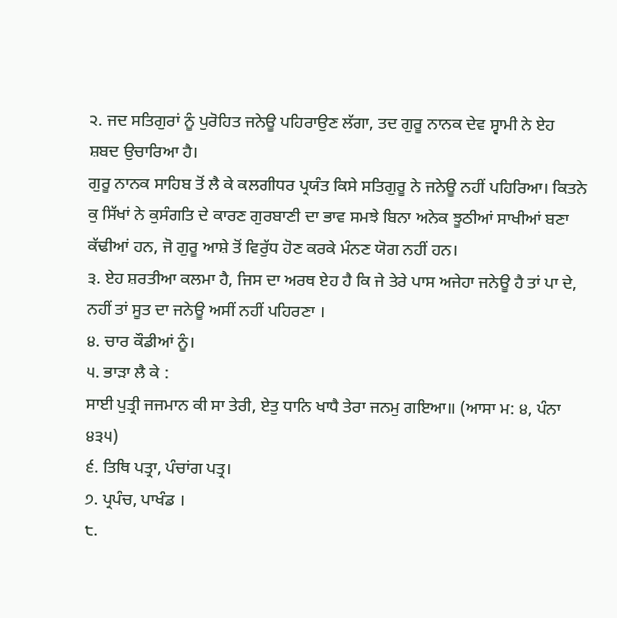੨. ਜਦ ਸਤਿਗੁਰਾਂ ਨੂੰ ਪੁਰੋਹਿਤ ਜਨੇਊ ਪਹਿਰਾਉਣ ਲੱਗਾ, ਤਦ ਗੁਰੂ ਨਾਨਕ ਦੇਵ ਸ੍ਵਾਮੀ ਨੇ ਏਹ ਸ਼ਬਦ ਉਚਾਰਿਆ ਹੈ।
ਗੁਰੂ ਨਾਨਕ ਸਾਹਿਬ ਤੋਂ ਲੈ ਕੇ ਕਲਗੀਧਰ ਪ੍ਰਯੰਤ ਕਿਸੇ ਸਤਿਗੁਰੂ ਨੇ ਜਨੇਊ ਨਹੀਂ ਪਹਿਰਿਆ। ਕਿਤਨੇ ਕੁ ਸਿੱਖਾਂ ਨੇ ਕੁਸੰਗਤਿ ਦੇ ਕਾਰਣ ਗੁਰਬਾਣੀ ਦਾ ਭਾਵ ਸਮਝੇ ਬਿਨਾ ਅਨੇਕ ਝੂਠੀਆਂ ਸਾਖੀਆਂ ਬਣਾ ਕੱਢੀਆਂ ਹਨ, ਜੋ ਗੁਰੂ ਆਸ਼ੇ ਤੋਂ ਵਿਰੁੱਧ ਹੋਣ ਕਰਕੇ ਮੰਨਣ ਯੋਗ ਨਹੀਂ ਹਨ।
੩. ਏਹ ਸ਼ਰਤੀਆ ਕਲਮਾ ਹੈ, ਜਿਸ ਦਾ ਅਰਥ ਏਹ ਹੈ ਕਿ ਜੇ ਤੇਰੇ ਪਾਸ ਅਜੇਹਾ ਜਨੇਊ ਹੈ ਤਾਂ ਪਾ ਦੇ, ਨਹੀਂ ਤਾਂ ਸੂਤ ਦਾ ਜਨੇਊ ਅਸੀਂ ਨਹੀਂ ਪਹਿਰਣਾ ।
੪. ਚਾਰ ਕੌਡੀਆਂ ਨੂੰ।
੫. ਭਾੜਾ ਲੈ ਕੇ :
ਸਾਈ ਪੁਤ੍ਰੀ ਜਜਮਾਨ ਕੀ ਸਾ ਤੇਰੀ, ਏਤੁ ਧਾਨਿ ਖਾਧੈ ਤੇਰਾ ਜਨਮੁ ਗਇਆ॥ (ਆਸਾ ਮ: ੪, ਪੰਨਾ ੪੩੫)
੬. ਤਿਥਿ ਪਤ੍ਰਾ, ਪੰਚਾਂਗ ਪਤ੍ਰ।
੭. ਪ੍ਰਪੰਚ, ਪਾਖੰਡ ।
੮.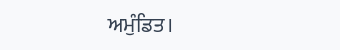ਅਮੁੰਡਿਤ।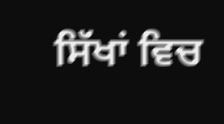ਸਿੱਖਾਂ ਵਿਚ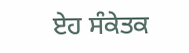ਏਹ ਸੰਕੇਤਕ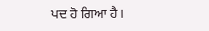ਪਦ ਹੋ ਗਿਆ ਹੈ।